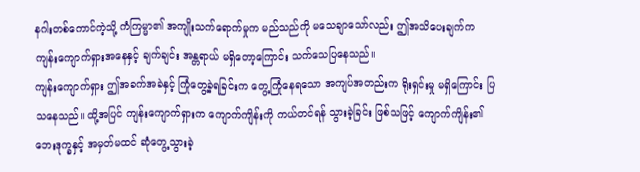နဂါးတစ်ကောင်ကဲ့သို့ ကံကြမ္မာ၏ အကျိုးသက်ရောက်မှုက မည်သည်ကို မသေချာသော်လည်း ဤအသိပေးချက်က ကျန်းကျောက်ရှားအနေနှင့် ချက်ချင်း အန္တရာယ် မရှိတော့ကြောင်း သက်သေပြနေသည်။
ကျန်းကျောက်ရှား ဤအခက်အခဲနှင့် ကြုံတွေ့ခဲ့ရခြင်းက တွေ့ကြုံနေရသော အကျပ်အတည်းက ရိုးရှင်းမှု မရှိကြောင်း ပြသနေသည်။ ထို့အပြင် ကျန်းကျောက်ရှားက ကျောက်ကျိန်းကို ကယ်တင်ရန် သွားခဲ့ခြင်း ဖြစ်သဖြင့် ကျောက်ကျိန်း၏ ဘေးဒုက္ခနှင့် အမှတ်မထင် ဆုံတွေ့သွားခဲ့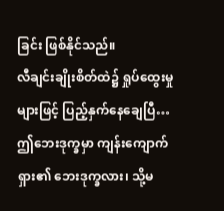ခြင်း ဖြစ်နိုင်သည်။
လီချင်းချိုးစိတ်ထဲ၌ ရှုပ်ထွေးမှုများဖြင့် ပြည့်နှက်နေချေပြီ…
ဤဘေးဒုက္ခမှာ ကျန်းကျောက်ရှား၏ ဘေးဒုက္ခလား၊ သို့မ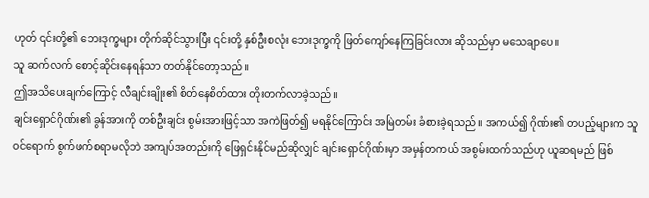ဟုတ် ၎င်းတို့၏ ဘေးဒုက္ခများ တိုက်ဆိုင်သွားပြီး ၎င်းတို့ နှစ်ဦးစလုံး ဘေးဒုက္ခကို ဖြတ်ကျော်နေကြခြင်းလား ဆိုသည်မှာ မသေချာပေ။
သူ ဆက်လက် စောင့်ဆိုင်းနေရန်သာ တတ်နိုင်တော့သည်။
ဤအသိပေးချက်ကြောင့် လီချင်းချိုး၏ စိတ်နေစိတ်ထား တိုးတက်လာခဲ့သည်။
ချင်းရှောင်ဂိုဏ်း၏ ခွန်အားကို တစ်ဦးချင်း စွမ်းအားဖြင့်သာ အကဲဖြတ်၍ မရနိုင်ကြောင်း အမြဲတမ်း ခံစားခဲ့ရသည်။ အကယ်၍ ဂိုဏ်း၏ တပည့်များက သူ ဝင်ရောက် စွက်ဖက်စရာမလိုဘဲ အကျပ်အတည်းကို ဖြေရှင်းနိုင်မည်ဆိုလျှင် ချင်းရှောင်ဂိုဏ်းမှာ အမှန်တကယ် အစွမ်းထက်သည်ဟု ယူဆရမည် ဖြစ်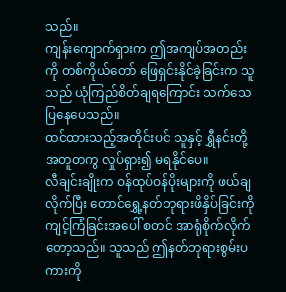သည်။
ကျန်းကျောက်ရှားက ဤအကျပ်အတည်းကို တစ်ကိုယ်တော် ဖြေရှင်းနိုင်ခဲ့ခြင်းက သူသည် ယုံကြည်စိတ်ချရကြောင်း သက်သေပြနေပေသည်။
ထင်ထားသည့်အတိုင်းပင် သူနှင့် ရွှီနင်းတို့ အတူတကွ လှုပ်ရှား၍ မရနိုင်ပေ။
လီချင်းချိုးက ဝန်ထုပ်ဝန်ပိုးများကို ဖယ်ချလိုက်ပြီး တောင်ရွှေ့နတ်ဘုရားဖိနှိပ်ခြင်းကို ကျင့်ကြံခြင်းအပေါ် စတင် အာရုံစိုက်လိုက်တော့သည်။ သူသည် ဤနတ်ဘုရားစွမ်းပကားကို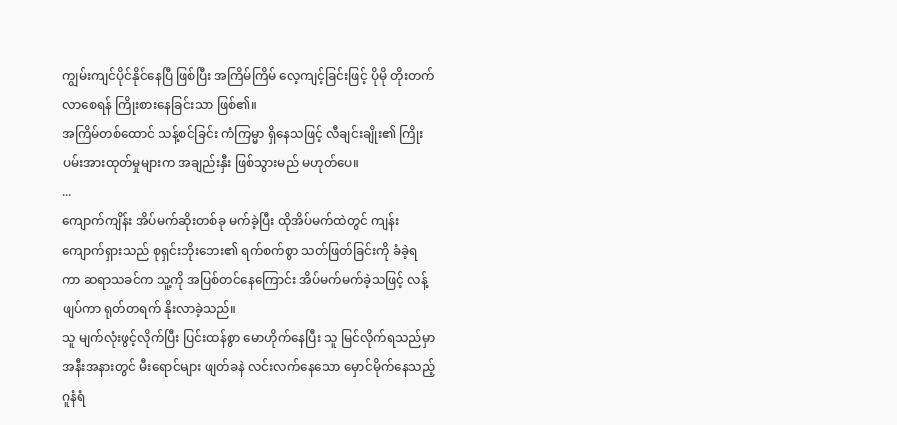ကျွမ်းကျင်ပိုင်နိုင်နေပြီ ဖြစ်ပြီး အကြိမ်ကြိမ် လေ့ကျင့်ခြင်းဖြင့် ပိုမို တိုးတက်လာစေရန် ကြိုးစားနေခြင်းသာ ဖြစ်၏။
အကြိမ်တစ်ထောင် သန့်စင်ခြင်း ကံကြမ္မာ ရှိနေသဖြင့် လီချင်းချိုး၏ ကြိုးပမ်းအားထုတ်မှုများက အချည်းနှီး ဖြစ်သွားမည် မဟုတ်ပေ။
...
ကျောက်ကျိန်း အိပ်မက်ဆိုးတစ်ခု မက်ခဲ့ပြီး ထိုအိပ်မက်ထဲတွင် ကျန်းကျောက်ရှားသည် စုရှင်းဘိုးဘေး၏ ရက်စက်စွာ သတ်ဖြတ်ခြင်းကို ခံခဲ့ရကာ ဆရာသခင်က သူ့ကို အပြစ်တင်နေကြောင်း အိပ်မက်မက်ခဲ့သဖြင့် လန့်ဖျပ်ကာ ရုတ်တရက် နိုးလာခဲ့သည်။
သူ မျက်လုံးဖွင့်လိုက်ပြီး ပြင်းထန်စွာ မောဟိုက်နေပြီး သူ မြင်လိုက်ရသည်မှာ အနီးအနားတွင် မီးရောင်များ ဖျတ်ခနဲ လင်းလက်နေသော မှောင်မိုက်နေသည့် ဂူနံရံ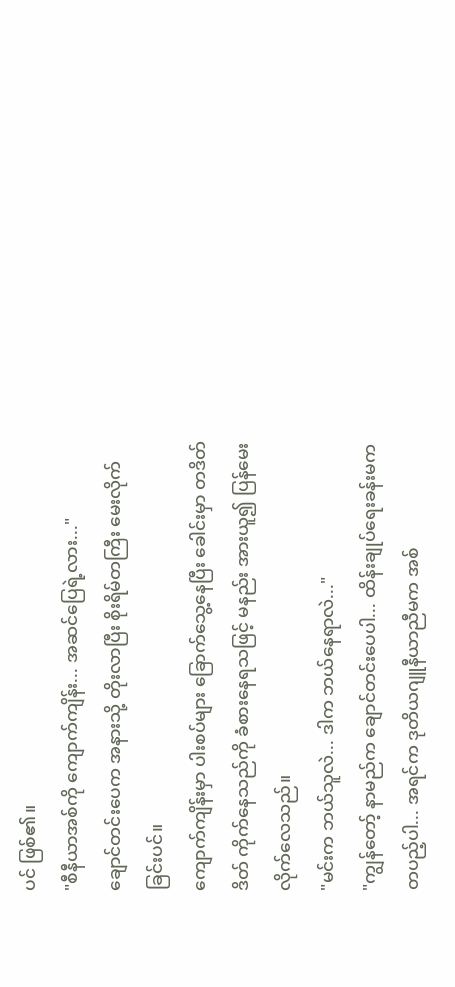ပင် ဖြစ်၏။
"စီနီယာအစ်ကို ကျောက်ကျိန်း... အဆင်ပြေရဲ့လား..."
ချောင်တင်းပေက အနားသို့ တိုးလာပြီး စိုးရိမ်တကြီး မေးလိုက်ခြင်းပင်။
ကျောက်ကျိန်းမှာ ပါးစပ်များ ခြောက်သွေ့နေပြီး ခေါင်းမှာ တဒိတ်ဒိတ် ကိုက်နေသည်ကို ခံစားနေရသဖြင့် မနည်း အားယူ၍ ပြန်မေးလိုက်လေသည်။
"မင်းက ဘယ်သူလဲ... ဒါက ဘယ်နေရာလဲ..."
"ကျွန်တော့် နာမည်က ချောင်တင်းပေပါ... ထိန်းချုပ်ရေးခန်းမက တပည့်ပါ... အရင်က ဒုတိယဂျူနီယာညီမက အစ်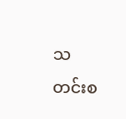သတင်းစ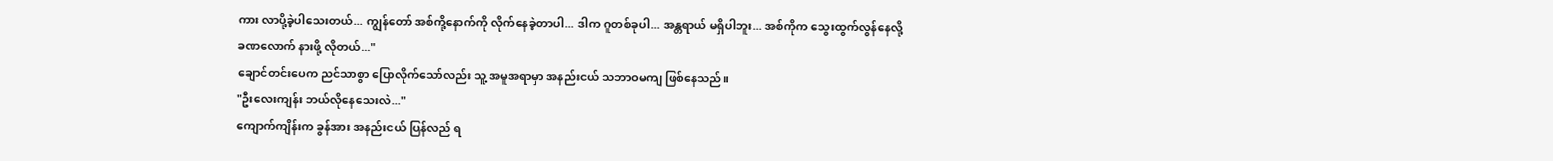ကား လာပို့ခဲ့ပါသေးတယ်... ကျွန်တော် အစ်ကို့နောက်ကို လိုက်နေခဲ့တာပါ... ဒါက ဂူတစ်ခုပါ... အန္တရာယ် မရှိပါဘူး... အစ်ကိုက သွေးထွက်လွန်နေလို့ ခဏလောက် နားဖို့ လိုတယ်..."
ချောင်တင်းပေက ညင်သာစွာ ပြောလိုက်သော်လည်း သူ့ အမူအရာမှာ အနည်းငယ် သဘာဝမကျ ဖြစ်နေသည်။
"ဦးလေးကျန်း ဘယ်လိုနေသေးလဲ..."
ကျောက်ကျိန်းက ခွန်အား အနည်းငယ် ပြန်လည် ရ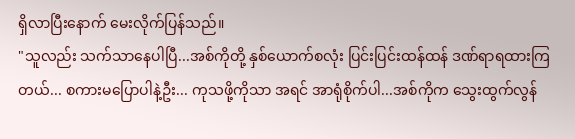ရှိလာပြီးနောက် မေးလိုက်ပြန်သည်။
"သူလည်း သက်သာနေပါပြီ...အစ်ကိုတို့ နှစ်ယောက်စလုံး ပြင်းပြင်းထန်ထန် ဒဏ်ရာရထားကြတယ်... စကားမပြောပါနဲ့ဦး... ကုသဖို့ကိုသာ အရင် အာရုံစိုက်ပါ...အစ်ကိုက သွေးထွက်လွန်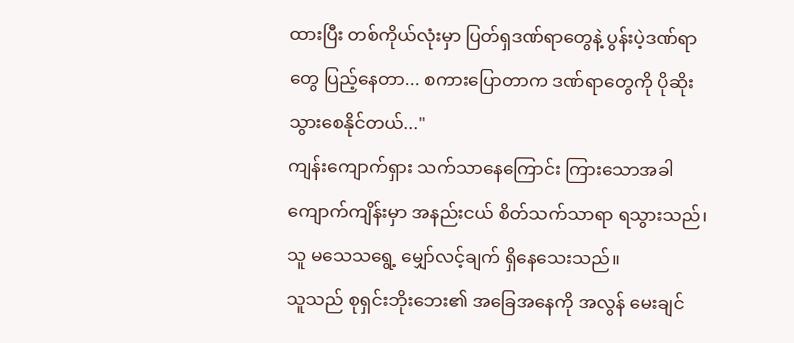ထားပြီး တစ်ကိုယ်လုံးမှာ ပြတ်ရှဒဏ်ရာတွေနဲ့ ပွန်းပဲ့ဒဏ်ရာတွေ ပြည့်နေတာ... စကားပြောတာက ဒဏ်ရာတွေကို ပိုဆိုးသွားစေနိုင်တယ်..."
ကျန်းကျောက်ရှား သက်သာနေကြောင်း ကြားသောအခါ ကျောက်ကျိန်းမှာ အနည်းငယ် စိတ်သက်သာရာ ရသွားသည်၊ သူ မသေသရွေ့ မျှော်လင့်ချက် ရှိနေသေးသည်။
သူသည် စုရှင်းဘိုးဘေး၏ အခြေအနေကို အလွန် မေးချင်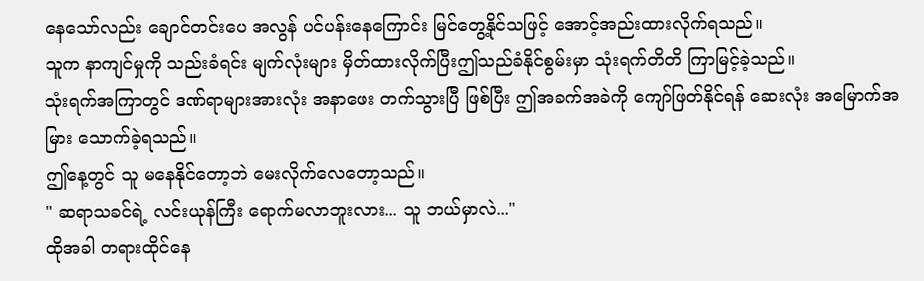နေသော်လည်း ချောင်တင်းပေ အလွန် ပင်ပန်းနေကြောင်း မြင်တွေ့နိုင်သဖြင့် အောင့်အည်းထားလိုက်ရသည်။
သူက နာကျင်မှုကို သည်းခံရင်း မျက်လုံးများ မှိတ်ထားလိုက်ပြီးဤသည်ခံနိုင်စွမ်းမှာ သုံးရက်တိတိ ကြာမြင့်ခဲ့သည်။
သုံးရက်အကြာတွင် ဒဏ်ရာများအားလုံး အနာဖေး တက်သွားပြီ ဖြစ်ပြီး ဤအခက်အခဲကို ကျော်ဖြတ်နိုင်ရန် ဆေးလုံး အမြောက်အမြား သောက်ခဲ့ရသည်။
ဤနေ့တွင် သူ မနေနိုင်တော့ဘဲ မေးလိုက်လေတော့သည်။
" ဆရာသခင်ရဲ့ လင်းယုန်ကြီး ရောက်မလာဘူးလား... သူ ဘယ်မှာလဲ..."
ထိုအခါ တရားထိုင်နေ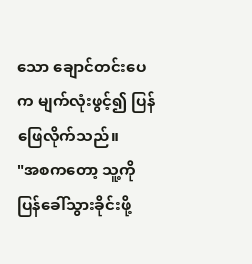သော ချောင်တင်းပေက မျက်လုံးဖွင့်၍ ပြန်ဖြေလိုက်သည်။
"အစကတော့ သူ့ကို ပြန်ခေါ်သွားခိုင်းဖို့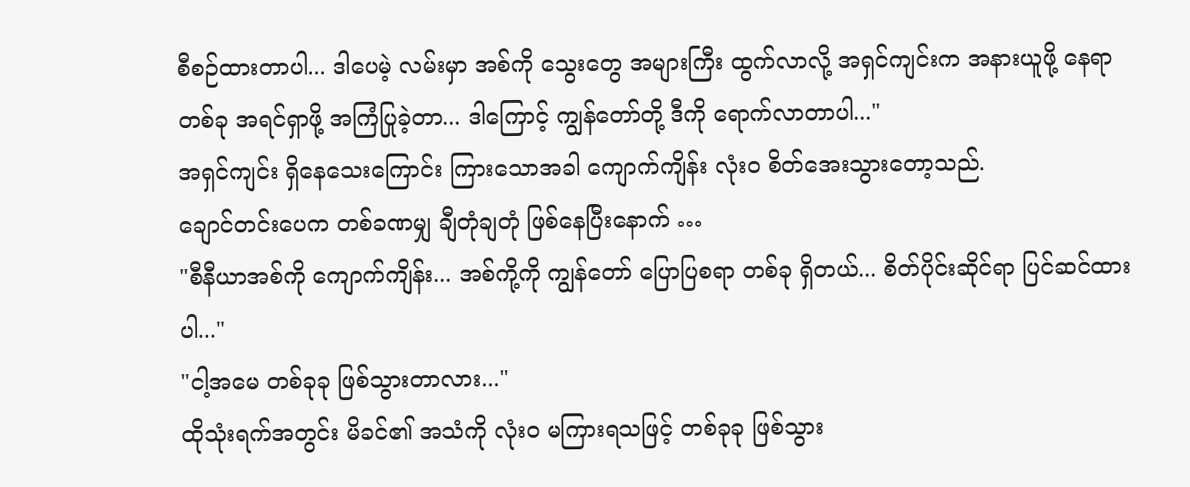စီစဉ်ထားတာပါ... ဒါပေမဲ့ လမ်းမှာ အစ်ကို သွေးတွေ အများကြီး ထွက်လာလို့ အရှင်ကျင်းက အနားယူဖို့ နေရာတစ်ခု အရင်ရှာဖို့ အကြံပြုခဲ့တာ... ဒါကြောင့် ကျွန်တော်တို့ ဒီကို ရောက်လာတာပါ..."
အရှင်ကျင်း ရှိနေသေးကြောင်း ကြားသောအခါ ကျောက်ကျိန်း လုံးဝ စိတ်အေးသွားတော့သည်.
ချောင်တင်းပေက တစ်ခဏမျှ ချီတုံချတုံ ဖြစ်နေပြီးနောက် …
"စီနီယာအစ်ကို ကျောက်ကျိန်း... အစ်ကို့ကို ကျွန်တော် ပြောပြစရာ တစ်ခု ရှိတယ်... စိတ်ပိုင်းဆိုင်ရာ ပြင်ဆင်ထားပါ..."
"ငါ့အမေ တစ်ခုခု ဖြစ်သွားတာလား..."
ထိုသုံးရက်အတွင်း မိခင်၏ အသံကို လုံးဝ မကြားရသဖြင့် တစ်ခုခု ဖြစ်သွား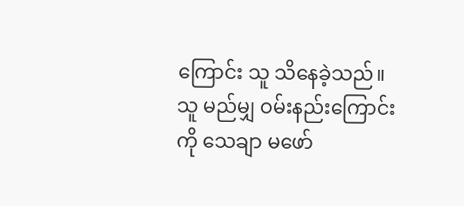ကြောင်း သူ သိနေခဲ့သည်။
သူ မည်မျှ ဝမ်းနည်းကြောင်းကို သေချာ မဖော်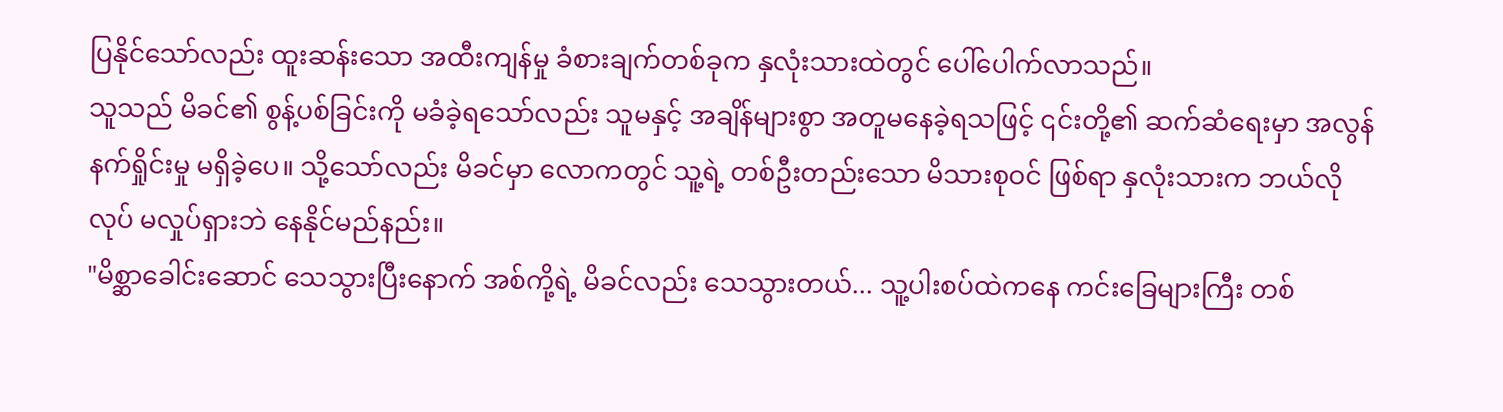ပြနိုင်သော်လည်း ထူးဆန်းသော အထီးကျန်မှု ခံစားချက်တစ်ခုက နှလုံးသားထဲတွင် ပေါ်ပေါက်လာသည်။
သူသည် မိခင်၏ စွန့်ပစ်ခြင်းကို မခံခဲ့ရသော်လည်း သူမနှင့် အချိန်များစွာ အတူမနေခဲ့ရသဖြင့် ၎င်းတို့၏ ဆက်ဆံရေးမှာ အလွန် နက်ရှိုင်းမှု မရှိခဲ့ပေ။ သို့သော်လည်း မိခင်မှာ လောကတွင် သူ့ရဲ့ တစ်ဦးတည်းသော မိသားစုဝင် ဖြစ်ရာ နှလုံးသားက ဘယ်လိုလုပ် မလှုပ်ရှားဘဲ နေနိုင်မည်နည်း။
"မိစ္ဆာခေါင်းဆောင် သေသွားပြီးနောက် အစ်ကို့ရဲ့ မိခင်လည်း သေသွားတယ်... သူ့ပါးစပ်ထဲကနေ ကင်းခြေများကြီး တစ်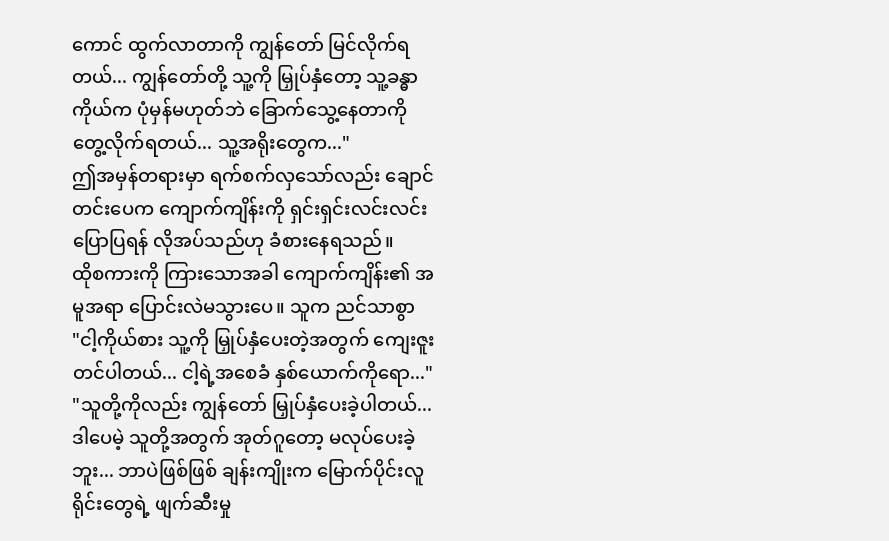ကောင် ထွက်လာတာကို ကျွန်တော် မြင်လိုက်ရတယ်... ကျွန်တော်တို့ သူ့ကို မြှုပ်နှံတော့ သူ့ခန္ဓာကိုယ်က ပုံမှန်မဟုတ်ဘဲ ခြောက်သွေ့နေတာကို တွေ့လိုက်ရတယ်... သူ့အရိုးတွေက..."
ဤအမှန်တရားမှာ ရက်စက်လှသော်လည်း ချောင်တင်းပေက ကျောက်ကျိန်းကို ရှင်းရှင်းလင်းလင်း ပြောပြရန် လိုအပ်သည်ဟု ခံစားနေရသည်။
ထိုစကားကို ကြားသောအခါ ကျောက်ကျိန်း၏ အမူအရာ ပြောင်းလဲမသွားပေ။ သူက ညင်သာစွာ
"ငါ့ကိုယ်စား သူ့ကို မြှုပ်နှံပေးတဲ့အတွက် ကျေးဇူးတင်ပါတယ်... ငါ့ရဲ့အစေခံ နှစ်ယောက်ကိုရော..."
"သူတို့ကိုလည်း ကျွန်တော် မြှုပ်နှံပေးခဲ့ပါတယ်... ဒါပေမဲ့ သူတို့အတွက် အုတ်ဂူတော့ မလုပ်ပေးခဲ့ဘူး... ဘာပဲဖြစ်ဖြစ် ချန်းကျိုးက မြောက်ပိုင်းလူရိုင်းတွေရဲ့ ဖျက်ဆီးမှု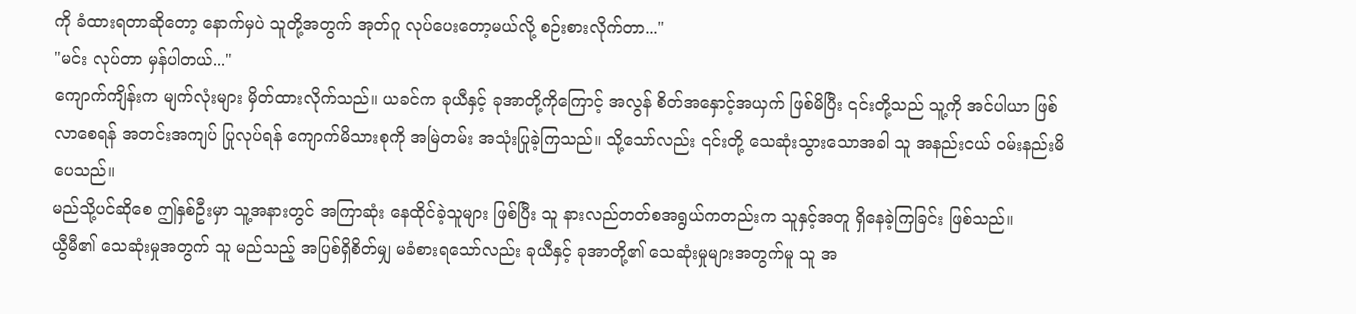ကို ခံထားရတာဆိုတော့ နောက်မှပဲ သူတို့အတွက် အုတ်ဂူ လုပ်ပေးတော့မယ်လို့ စဉ်းစားလိုက်တာ..."
"မင်း လုပ်တာ မှန်ပါတယ်..."
ကျောက်ကျိန်းက မျက်လုံးများ မှိတ်ထားလိုက်သည်။ ယခင်က ခုယီနှင့် ခုအာတို့ကိုကြောင့် အလွန် စိတ်အနှောင့်အယှက် ဖြစ်မိပြီး ၎င်းတို့သည် သူ့ကို အင်ပါယာ ဖြစ်လာစေရန် အတင်းအကျပ် ပြုလုပ်ရန် ကျောက်မိသားစုကို အမြဲတမ်း အသုံးပြုခဲ့ကြသည်။ သို့သော်လည်း ၎င်းတို့ သေဆုံးသွားသောအခါ သူ အနည်းငယ် ဝမ်းနည်းမိပေသည်။
မည်သို့ပင်ဆိုစေ ဤနှစ်ဦးမှာ သူ့အနားတွင် အကြာဆုံး နေထိုင်ခဲ့သူများ ဖြစ်ပြီး သူ နားလည်တတ်စအရွယ်ကတည်းက သူနှင့်အတူ ရှိနေခဲ့ကြခြင်း ဖြစ်သည်။
ယွီမီ၏ သေဆုံးမှုအတွက် သူ မည်သည့် အပြစ်ရှိစိတ်မျှ မခံစားရသော်လည်း ခုယီနှင့် ခုအာတို့၏ သေဆုံးမှုများအတွက်မူ သူ အ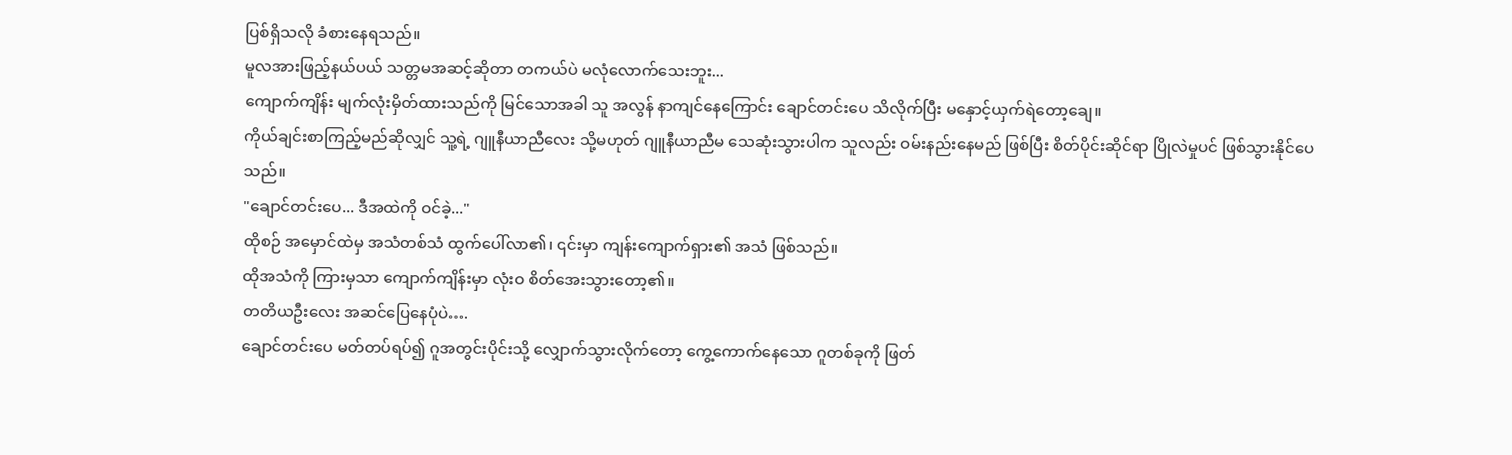ပြစ်ရှိသလို ခံစားနေရသည်။
မူလအားဖြည့်နယ်ပယ် သတ္တမအဆင့်ဆိုတာ တကယ်ပဲ မလုံလောက်သေးဘူး...
ကျောက်ကျိန်း မျက်လုံးမှိတ်ထားသည်ကို မြင်သောအခါ သူ အလွန် နာကျင်နေကြောင်း ချောင်တင်းပေ သိလိုက်ပြီး မနှောင့်ယှက်ရဲတော့ချေ။
ကိုယ်ချင်းစာကြည့်မည်ဆိုလျှင် သူ့ရဲ့ ဂျူနီယာညီလေး သို့မဟုတ် ဂျူနီယာညီမ သေဆုံးသွားပါက သူလည်း ဝမ်းနည်းနေမည် ဖြစ်ပြီး စိတ်ပိုင်းဆိုင်ရာ ပြိုလဲမှုပင် ဖြစ်သွားနိုင်ပေသည်။
"ချောင်တင်းပေ... ဒီအထဲကို ဝင်ခဲ့..."
ထိုစဉ် အမှောင်ထဲမှ အသံတစ်သံ ထွက်ပေါ်လာ၏၊ ၎င်းမှာ ကျန်းကျောက်ရှား၏ အသံ ဖြစ်သည်။
ထိုအသံကို ကြားမှသာ ကျောက်ကျိန်းမှာ လုံးဝ စိတ်အေးသွားတော့၏။
တတိယဦးလေး အဆင်ပြေနေပုံပဲ….
ချောင်တင်းပေ မတ်တပ်ရပ်၍ ဂူအတွင်းပိုင်းသို့ လျှောက်သွားလိုက်တော့ ကွေ့ကောက်နေသော ဂူတစ်ခုကို ဖြတ်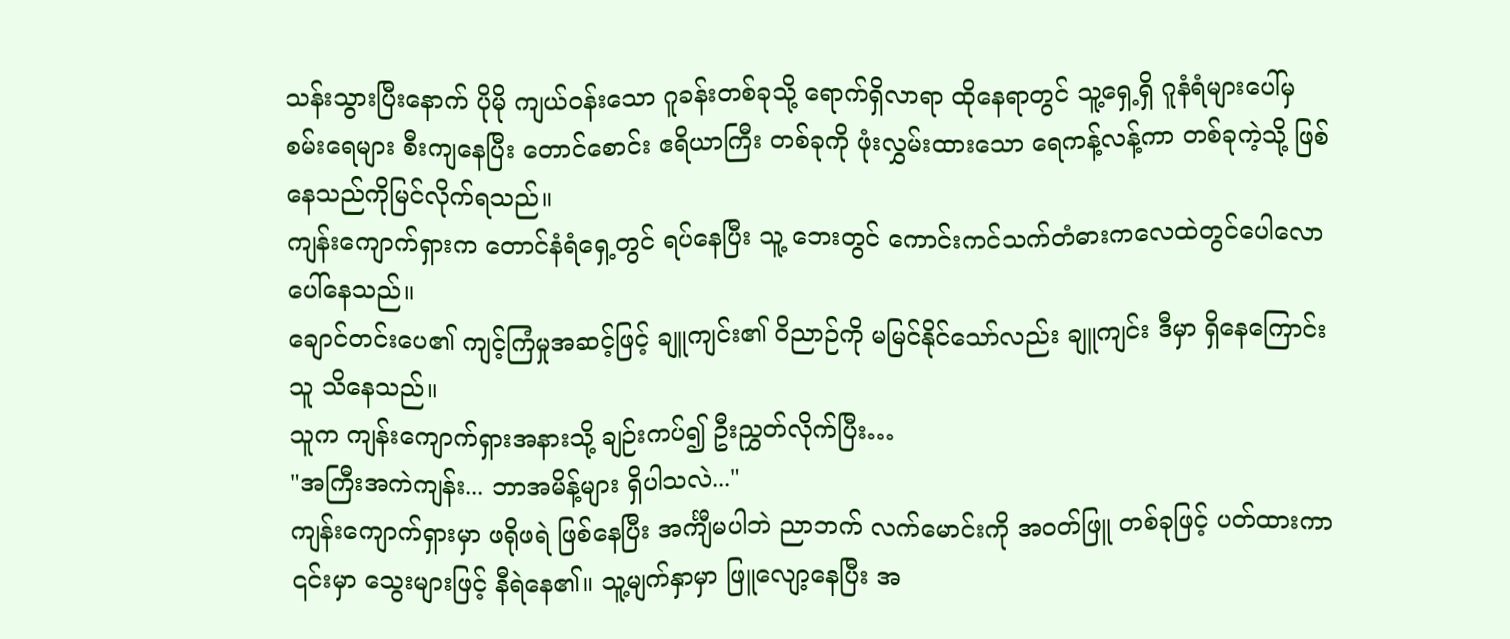သန်းသွားပြီးနောက် ပိုမို ကျယ်ဝန်းသော ဂူခန်းတစ်ခုသို့ ရောက်ရှိလာရာ ထိုနေရာတွင် သူ့ရှေ့ရှိ ဂူနံရံများပေါ်မှ စမ်းရေများ စီးကျနေပြီး တောင်စောင်း ဧရိယာကြီး တစ်ခုကို ဖုံးလွှမ်းထားသော ရေကန့်လန့်ကာ တစ်ခုကဲ့သို့ ဖြစ်နေသည်ကိုမြင်လိုက်ရသည်။
ကျန်းကျောက်ရှားက တောင်နံရံရှေ့တွင် ရပ်နေပြီး သူ့ ဘေးတွင် ကောင်းကင်သက်တံဓားကလေထဲတွင်ပေါလောပေါ်နေသည်။
ချောင်တင်းပေ၏ ကျင့်ကြံမှုအဆင့်ဖြင့် ချူကျင်း၏ ဝိညာဉ်ကို မမြင်နိုင်သော်လည်း ချူကျင်း ဒီမှာ ရှိနေကြောင်း သူ သိနေသည်။
သူက ကျန်းကျောက်ရှားအနားသို့ ချဉ်းကပ်၍ ဦးညွှတ်လိုက်ပြီး…
"အကြီးအကဲကျန်း... ဘာအမိန့်များ ရှိပါသလဲ..."
ကျန်းကျောက်ရှားမှာ ဖရိုဖရဲ ဖြစ်နေပြီး အင်္ကျီမပါဘဲ ညာဘက် လက်မောင်းကို အဝတ်ဖြူ တစ်ခုဖြင့် ပတ်ထားကာ ၎င်းမှာ သွေးများဖြင့် နီရဲနေ၏။ သူ့မျက်နှာမှာ ဖြူလျော့နေပြီး အ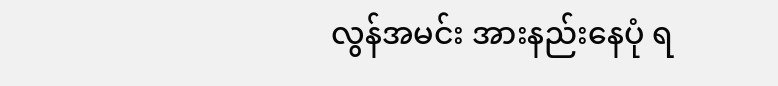လွန်အမင်း အားနည်းနေပုံ ရ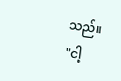သည်။
"ငါ့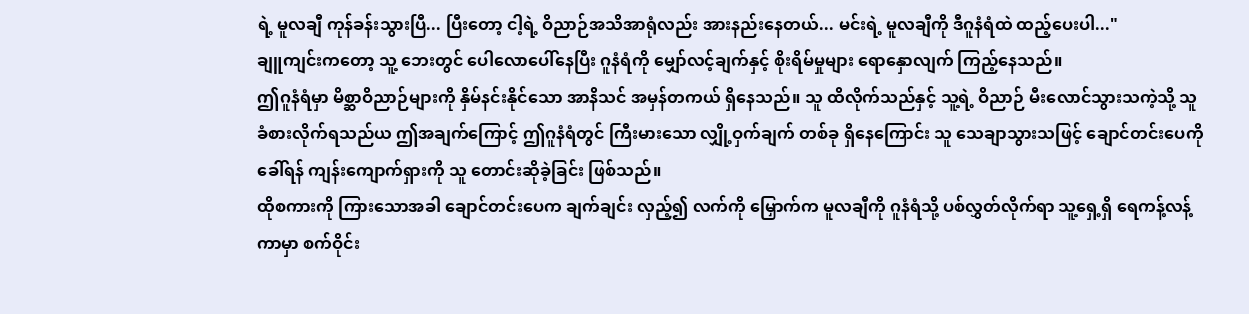ရဲ့ မူလချီ ကုန်ခန်းသွားပြီ... ပြီးတော့ ငါ့ရဲ့ ဝိညာဉ်အသိအာရုံလည်း အားနည်းနေတယ်... မင်းရဲ့ မူလချီကို ဒီဂူနံရံထဲ ထည့်ပေးပါ..."
ချူကျင်းကတော့ သူ့ ဘေးတွင် ပေါလောပေါ်နေပြီး ဂူနံရံကို မျှော်လင့်ချက်နှင့် စိုးရိမ်မှုများ ရောနှောလျက် ကြည့်နေသည်။
ဤဂူနံရံမှာ မိစ္ဆာဝိညာဉ်များကို နှိမ်နင်းနိုင်သော အာနိသင် အမှန်တကယ် ရှိနေသည်။ သူ ထိလိုက်သည်နှင့် သူ့ရဲ့ ဝိညာဉ် မီးလောင်သွားသကဲ့သို့ သူ ခံစားလိုက်ရသည်ယ ဤအချက်ကြောင့် ဤဂူနံရံတွင် ကြီးမားသော လျှို့ဝှက်ချက် တစ်ခု ရှိနေကြောင်း သူ သေချာသွားသဖြင့် ချောင်တင်းပေကို ခေါ်ရန် ကျန်းကျောက်ရှားကို သူ တောင်းဆိုခဲ့ခြင်း ဖြစ်သည်။
ထိုစကားကို ကြားသောအခါ ချောင်တင်းပေက ချက်ချင်း လှည့်၍ လက်ကို မြှောက်က မူလချီကို ဂူနံရံသို့ ပစ်လွှတ်လိုက်ရာ သူ့ရှေ့ရှိ ရေကန့်လန့်ကာမှာ စက်ဝိုင်း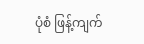ပုံစံ ဖြန့်ကျက်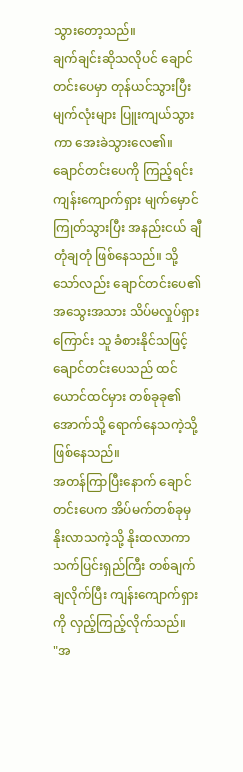သွားတော့သည်။
ချက်ချင်းဆိုသလိုပင် ချောင်တင်းပေမှာ တုန်ယင်သွားပြီး မျက်လုံးများ ပြူးကျယ်သွားကာ အေးခဲသွားလေ၏။
ချောင်တင်းပေကို ကြည့်ရင်း ကျန်းကျောက်ရှား မျက်မှောင်ကြုတ်သွားပြီး အနည်းငယ် ချီတုံချတုံ ဖြစ်နေသည်။ သို့သော်လည်း ချောင်တင်းပေ၏ အသွေးအသား သိပ်မလှုပ်ရှားကြောင်း သူ ခံစားနိုင်သဖြင့် ချောင်တင်းပေသည် ထင်ယောင်ထင်မှား တစ်ခုခု၏ အောက်သို့ ရောက်နေသကဲ့သို့ ဖြစ်နေသည်။
အတန်ကြာပြီးနောက် ချောင်တင်းပေက အိပ်မက်တစ်ခုမှ နိုးလာသကဲ့သို့ နိုးထလာကာ သက်ပြင်းရှည်ကြီး တစ်ချက်ချလိုက်ပြီး ကျန်းကျောက်ရှားကို လှည့်ကြည့်လိုက်သည်။
"အ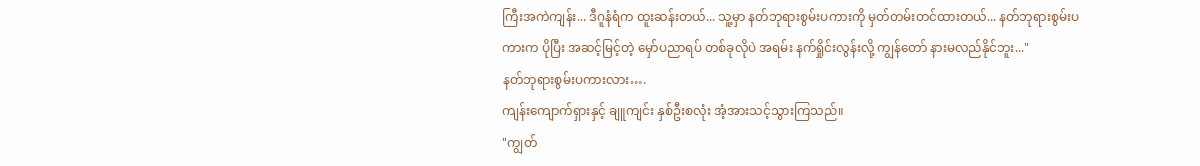ကြီးအကဲကျန်း... ဒီဂူနံရံက ထူးဆန်းတယ်... သူ့မှာ နတ်ဘုရားစွမ်းပကားကို မှတ်တမ်းတင်ထားတယ်... နတ်ဘုရားစွမ်းပကားက ပိုပြီး အဆင့်မြင့်တဲ့ မှော်ပညာရပ် တစ်ခုလိုပဲ အရမ်း နက်ရှိုင်းလွန်းလို့ ကျွန်တော် နားမလည်နိုင်ဘူး..."
နတ်ဘုရားစွမ်းပကားလား….
ကျန်းကျောက်ရှားနှင့် ချူကျင်း နှစ်ဦးစလုံး အံ့အားသင့်သွားကြသည်။
"ကျွတ်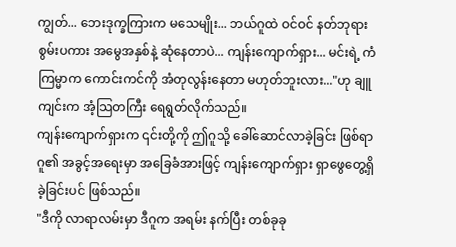ကျွတ်... ဘေးဒုက္ခကြားက မသေမျိုး... ဘယ်ဂူထဲ ဝင်ဝင် နတ်ဘုရားစွမ်းပကား အမွေအနှစ်နဲ့ ဆုံနေတာပဲ... ကျန်းကျောက်ရှား... မင်းရဲ့ ကံကြမ္မာက ကောင်းကင်ကို အံတုလွန်းနေတာ မဟုတ်ဘူးလား..."ဟု ချူကျင်းက အံ့သြတကြီး ရေရွတ်လိုက်သည်။
ကျန်းကျောက်ရှားက ၎င်းတို့ကို ဤဂူသို့ ခေါ်ဆောင်လာခဲ့ခြင်း ဖြစ်ရာ ဂူ၏ အခွင့်အရေးမှာ အခြေခံအားဖြင့် ကျန်းကျောက်ရှား ရှာဖွေတွေ့ရှိခဲ့ခြင်းပင် ဖြစ်သည်။
"ဒီကို လာရာလမ်းမှာ ဒီဂူက အရမ်း နက်ပြီး တစ်ခုခု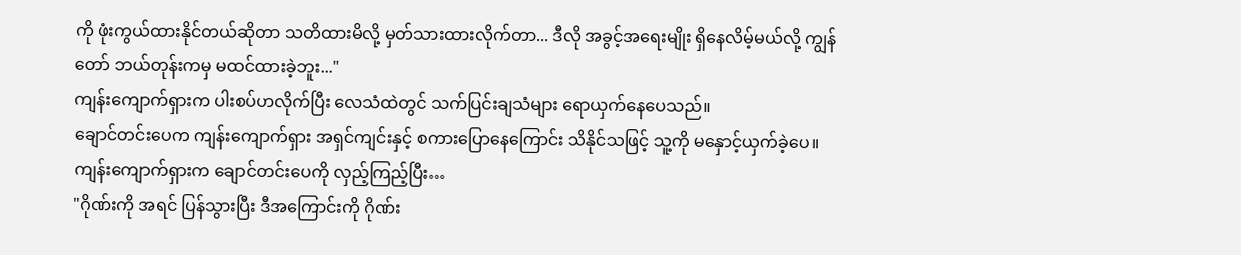ကို ဖုံးကွယ်ထားနိုင်တယ်ဆိုတာ သတိထားမိလို့ မှတ်သားထားလိုက်တာ... ဒီလို အခွင့်အရေးမျိုး ရှိနေလိမ့်မယ်လို့ ကျွန်တော် ဘယ်တုန်းကမှ မထင်ထားခဲ့ဘူး..."
ကျန်းကျောက်ရှားက ပါးစပ်ဟလိုက်ပြီး လေသံထဲတွင် သက်ပြင်းချသံများ ရောယှက်နေပေသည်။
ချောင်တင်းပေက ကျန်းကျောက်ရှား အရှင်ကျင်းနှင့် စကားပြောနေကြောင်း သိနိုင်သဖြင့် သူ့ကို မနှောင့်ယှက်ခဲ့ပေ။
ကျန်းကျောက်ရှားက ချောင်တင်းပေကို လှည့်ကြည့်ပြီး…
"ဂိုဏ်းကို အရင် ပြန်သွားပြီး ဒီအကြောင်းကို ဂိုဏ်း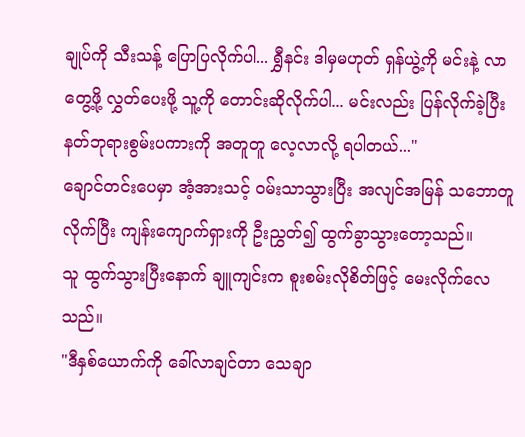ချုပ်ကို သီးသန့် ပြောပြလိုက်ပါ... ရွှီနင်း ဒါမှမဟုတ် ရှန်ယွဲ့ကို မင်းနဲ့ လာတွေ့ဖို့ လွှတ်ပေးဖို့ သူ့ကို တောင်းဆိုလိုက်ပါ... မင်းလည်း ပြန်လိုက်ခဲ့ပြီး နတ်ဘုရားစွမ်းပကားကို အတူတူ လေ့လာလို့ ရပါတယ်..."
ချောင်တင်းပေမှာ အံ့အားသင့် ဝမ်းသာသွားပြီး အလျင်အမြန် သဘောတူလိုက်ပြီး ကျန်းကျောက်ရှားကို ဦးညွှတ်၍ ထွက်ခွာသွားတော့သည်။
သူ ထွက်သွားပြီးနောက် ချူကျင်းက စူးစမ်းလိုစိတ်ဖြင့် မေးလိုက်လေသည်။
"ဒီနှစ်ယောက်ကို ခေါ်လာချင်တာ သေချာ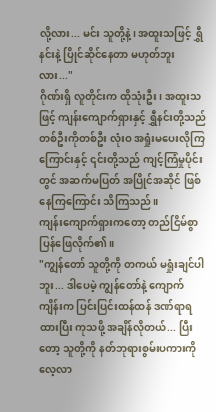လို့လား... မင်း သူတို့နဲ့၊ အထူးသဖြင့် ရွှီနင်းနဲ့ ပြိုင်ဆိုင်နေတာ မဟုတ်ဘူးလား..."
ဂိုဏ်းရှိ လူတိုင်းက ထိုသုံးဦး၊ အထူးသဖြင့် ကျန်းကျောက်ရှားနှင့် ရွှီနင်းတို့သည် တစ်ဦးကိုတစ်ဦး လုံးဝ အရှုံးမပေးလိုကြကြောင်းနှင့် ၎င်းတို့သည် ကျင့်ကြံမှုပိုင်းတွင် အဆက်မပြတ် အပြိုင်အဆိုင် ဖြစ်နေကြကြောင်း သိကြသည်။
ကျန်းကျောက်ရှားကတော့ တည်ငြိမ်စွာ ပြန်ဖြေလိုက်၏။
"ကျွန်တော် သူတို့ကို တကယ် မရှုံးချင်ပါဘူး... ဒါပေမဲ့ ကျွန်တော်နဲ့ ကျောက်ကျိန်းက ပြင်းပြင်းထန်ထန် ဒဏ်ရာရထားပြီး ကုသဖို့ အချိန်လိုတယ်... ပြီးတော့ သူတို့ကို နတ်ဘုရားစွမ်းပကားကို လေ့လာ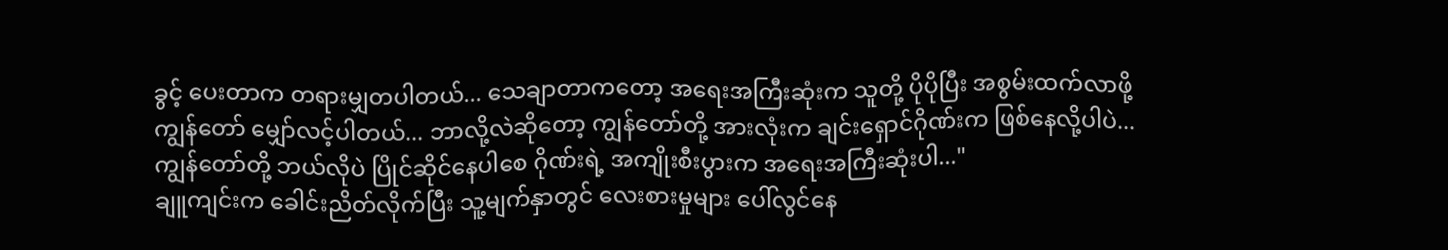ခွင့် ပေးတာက တရားမျှတပါတယ်... သေချာတာကတော့ အရေးအကြီးဆုံးက သူတို့ ပိုပိုပြီး အစွမ်းထက်လာဖို့ ကျွန်တော် မျှော်လင့်ပါတယ်... ဘာလို့လဲဆိုတော့ ကျွန်တော်တို့ အားလုံးက ချင်းရှောင်ဂိုဏ်းက ဖြစ်နေလို့ပါပဲ... ကျွန်တော်တို့ ဘယ်လိုပဲ ပြိုင်ဆိုင်နေပါစေ ဂိုဏ်းရဲ့ အကျိုးစီးပွားက အရေးအကြီးဆုံးပါ..."
ချူကျင်းက ခေါင်းညိတ်လိုက်ပြီး သူ့မျက်နှာတွင် လေးစားမှုများ ပေါ်လွင်နေ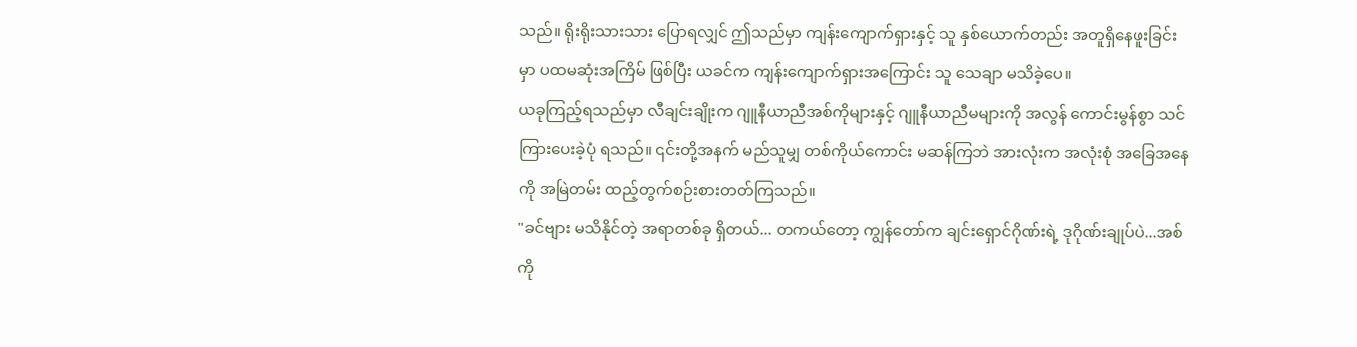သည်။ ရိုးရိုးသားသား ပြောရလျှင် ဤသည်မှာ ကျန်းကျောက်ရှားနှင့် သူ နှစ်ယောက်တည်း အတူရှိနေဖူးခြင်းမှာ ပထမဆုံးအကြိမ် ဖြစ်ပြီး ယခင်က ကျန်းကျောက်ရှားအကြောင်း သူ သေချာ မသိခဲ့ပေ။
ယခုကြည့်ရသည်မှာ လီချင်းချိုးက ဂျူနီယာညီအစ်ကိုများနှင့် ဂျူနီယာညီမများကို အလွန် ကောင်းမွန်စွာ သင်ကြားပေးခဲ့ပုံ ရသည်။ ၎င်းတို့အနက် မည်သူမျှ တစ်ကိုယ်ကောင်း မဆန်ကြဘဲ အားလုံးက အလုံးစုံ အခြေအနေကို အမြဲတမ်း ထည့်တွက်စဉ်းစားတတ်ကြသည်။
"ခင်ဗျား မသိနိုင်တဲ့ အရာတစ်ခု ရှိတယ်... တကယ်တော့ ကျွန်တော်က ချင်းရှောင်ဂိုဏ်းရဲ့ ဒုဂိုဏ်းချုပ်ပဲ...အစ်ကို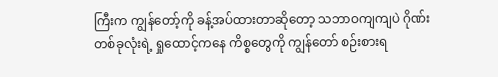ကြီးက ကျွန်တော့်ကို ခန့်အပ်ထားတာဆိုတော့ သဘာဝကျကျပဲ ဂိုဏ်းတစ်ခုလုံးရဲ့ ရှုထောင့်ကနေ ကိစ္စတွေကို ကျွန်တော် စဉ်းစားရ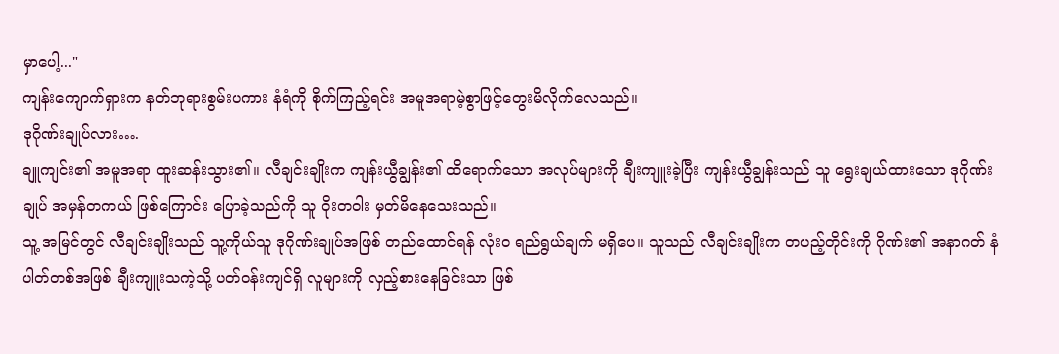မှာပေါ့..."
ကျန်းကျောက်ရှားက နတ်ဘုရားစွမ်းပကား နံရံကို စိုက်ကြည့်ရင်း အမူအရာမဲ့စွာဖြင့်တွေးမိလိုက်လေသည်။
ဒုဂိုဏ်းချုပ်လား….
ချူကျင်း၏ အမူအရာ ထူးဆန်းသွား၏။ လီချင်းချိုးက ကျန်းယွီချွန်း၏ ထိရောက်သော အလုပ်များကို ချီးကျူးခဲ့ပြီး ကျန်းယွီချွန်းသည် သူ ရွေးချယ်ထားသော ဒုဂိုဏ်းချုပ် အမှန်တကယ် ဖြစ်ကြောင်း ပြောခဲ့သည်ကို သူ ဝိုးတဝါး မှတ်မိနေသေးသည်။
သူ့ အမြင်တွင် လီချင်းချိုးသည် သူ့ကိုယ်သူ ဒုဂိုဏ်းချုပ်အဖြစ် တည်ထောင်ရန် လုံးဝ ရည်ရွယ်ချက် မရှိပေ။ သူသည် လီချင်းချိုးက တပည့်တိုင်းကို ဂိုဏ်း၏ အနာဂတ် နံပါတ်တစ်အဖြစ် ချီးကျူးသကဲ့သို့ ပတ်ဝန်းကျင်ရှိ လူများကို လှည့်စားနေခြင်းသာ ဖြစ်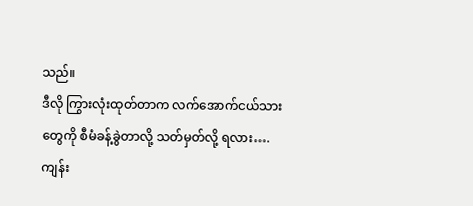သည်။
ဒီလို ကြွားလုံးထုတ်တာက လက်အောက်ငယ်သားတွေကို စီမံခန့်ခွဲတာလို့ သတ်မှတ်လို့ ရလား….
ကျန်း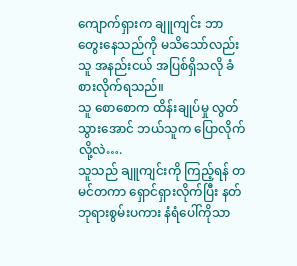ကျောက်ရှားက ချူကျင်း ဘာတွေးနေသည်ကို မသိသော်လည်း သူ အနည်းငယ် အပြစ်ရှိသလို ခံစားလိုက်ရသည်။
သူ စောစောက ထိန်းချုပ်မှု လွတ်သွားအောင် ဘယ်သူက ပြောလိုက်လို့လဲ….
သူသည် ချူကျင်းကို ကြည့်ရန် တမင်တကာ ရှောင်ရှားလိုက်ပြီး နတ်ဘုရားစွမ်းပကား နံရံပေါ်ကိုသာ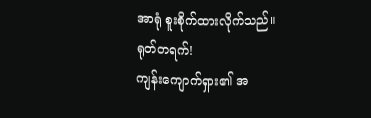အာရုံ စူးစိုက်ထားလိုက်သည်။
ရုတ်တရက်!
ကျန်းကျောက်ရှား၏ အ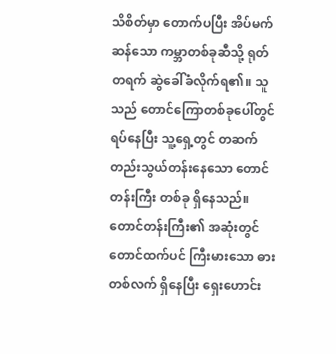သိစိတ်မှာ တောက်ပပြီး အိပ်မက်ဆန်သော ကမ္ဘာတစ်ခုဆီသို့ ရုတ်တရက် ဆွဲခေါ်ခံလိုက်ရ၏။ သူသည် တောင်ကြောတစ်ခုပေါ်တွင် ရပ်နေပြီး သူ့ရှေ့တွင် တဆက်တည်းသွယ်တန်းနေသော တောင်တန်းကြီး တစ်ခု ရှိနေသည်။ တောင်တန်းကြီး၏ အဆုံးတွင် တောင်ထက်ပင် ကြီးမားသော ဓားတစ်လက် ရှိနေပြီး ရှေးဟောင်း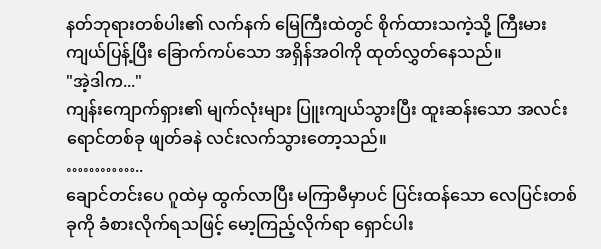နတ်ဘုရားတစ်ပါး၏ လက်နက် မြေကြီးထဲတွင် စိုက်ထားသကဲ့သို့ ကြီးမားကျယ်ပြန့်ပြီး ခြောက်ကပ်သော အရှိန်အဝါကို ထုတ်လွှတ်နေသည်။
"အဲ့ဒါက..."
ကျန်းကျောက်ရှား၏ မျက်လုံးများ ပြူးကျယ်သွားပြီး ထူးဆန်းသော အလင်းရောင်တစ်ခု ဖျတ်ခနဲ လင်းလက်သွားတော့သည်။
…………..
ချောင်တင်းပေ ဂူထဲမှ ထွက်လာပြီး မကြာမီမှာပင် ပြင်းထန်သော လေပြင်းတစ်ခုကို ခံစားလိုက်ရသဖြင့် မော့ကြည့်လိုက်ရာ ရှောင်ပါး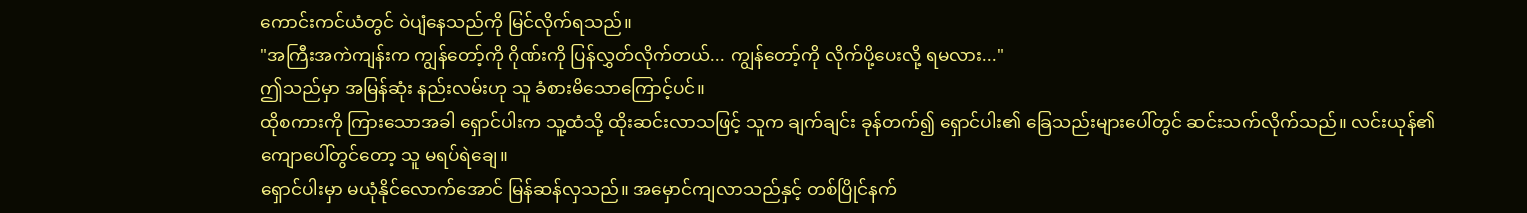ကောင်းကင်ယံတွင် ဝဲပျံနေသည်ကို မြင်လိုက်ရသည်။
"အကြီးအကဲကျန်းက ကျွန်တော့်ကို ဂိုဏ်းကို ပြန်လွှတ်လိုက်တယ်... ကျွန်တော့်ကို လိုက်ပို့ပေးလို့ ရမလား..."
ဤသည်မှာ အမြန်ဆုံး နည်းလမ်းဟု သူ ခံစားမိသောကြောင့်ပင်။
ထိုစကားကို ကြားသောအခါ ရှောင်ပါးက သူ့ထံသို့ ထိုးဆင်းလာသဖြင့် သူက ချက်ချင်း ခုန်တက်၍ ရှောင်ပါး၏ ခြေသည်းများပေါ်တွင် ဆင်းသက်လိုက်သည်။ လင်းယုန်၏ ကျောပေါ်တွင်တော့ သူ မရပ်ရဲချေ။
ရှောင်ပါးမှာ မယုံနိုင်လောက်အောင် မြန်ဆန်လှသည်။ အမှောင်ကျလာသည်နှင့် တစ်ပြိုင်နက်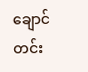ချောင်တင်း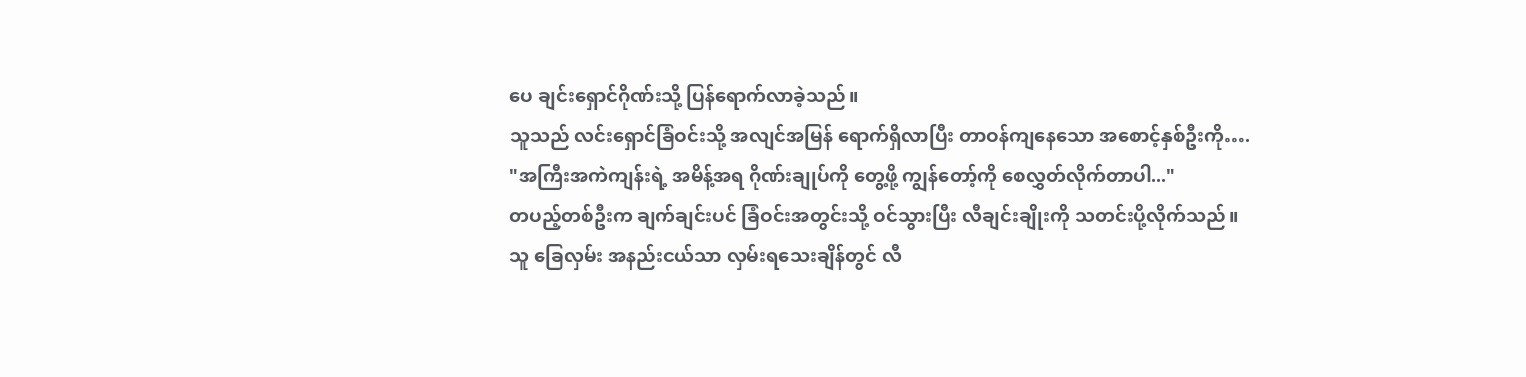ပေ ချင်းရှောင်ဂိုဏ်းသို့ ပြန်ရောက်လာခဲ့သည်။
သူသည် လင်းရှောင်ခြံဝင်းသို့ အလျင်အမြန် ရောက်ရှိလာပြီး တာဝန်ကျနေသော အစောင့်နှစ်ဦးကို….
"အကြီးအကဲကျန်းရဲ့ အမိန့်အရ ဂိုဏ်းချုပ်ကို တွေ့ဖို့ ကျွန်တော့်ကို စေလွှတ်လိုက်တာပါ..."
တပည့်တစ်ဦးက ချက်ချင်းပင် ခြံဝင်းအတွင်းသို့ ဝင်သွားပြီး လီချင်းချိုးကို သတင်းပို့လိုက်သည်။
သူ ခြေလှမ်း အနည်းငယ်သာ လှမ်းရသေးချိန်တွင် လီ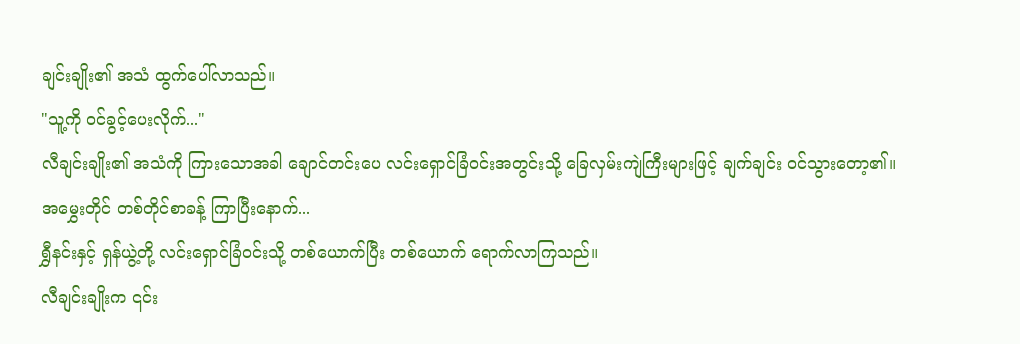ချင်းချိုး၏ အသံ ထွက်ပေါ်လာသည်။
"သူ့ကို ဝင်ခွင့်ပေးလိုက်..."
လီချင်းချိုး၏ အသံကို ကြားသောအခါ ချောင်တင်းပေ လင်းရှောင်ခြံဝင်းအတွင်းသို့ ခြေလှမ်းကျဲကြီးများဖြင့် ချက်ချင်း ဝင်သွားတော့၏။
အမွှေးတိုင် တစ်တိုင်စာခန့် ကြာပြီးနောက်...
ရွှီနင်းနှင့် ရှန်ယွဲ့တို့ လင်းရှောင်ခြံဝင်းသို့ တစ်ယောက်ပြီး တစ်ယောက် ရောက်လာကြသည်။
လီချင်းချိုးက ၎င်း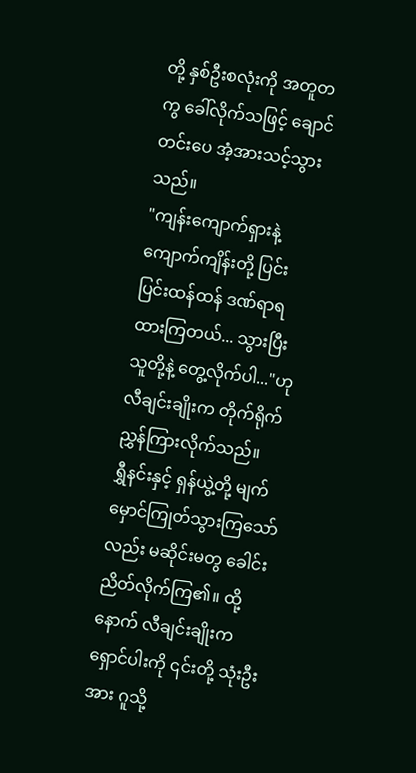တို့ နှစ်ဦးစလုံးကို အတူတကွ ခေါ်လိုက်သဖြင့် ချောင်တင်းပေ အံ့အားသင့်သွားသည်။
"ကျန်းကျောက်ရှားနဲ့ ကျောက်ကျိန်းတို့ ပြင်းပြင်းထန်ထန် ဒဏ်ရာရထားကြတယ်... သွားပြီး သူတို့နဲ့ တွေ့လိုက်ပါ..."ဟု လီချင်းချိုးက တိုက်ရိုက် ညွှန်ကြားလိုက်သည်။
ရွှီနင်းနှင့် ရှန်ယွဲ့တို့ မျက်မှောင်ကြုတ်သွားကြသော်လည်း မဆိုင်းမတွ ခေါင်းညိတ်လိုက်ကြ၏။ ထို့နောက် လီချင်းချိုးက ရှောင်ပါးကို ၎င်းတို့ သုံးဦးအား ဂူသို့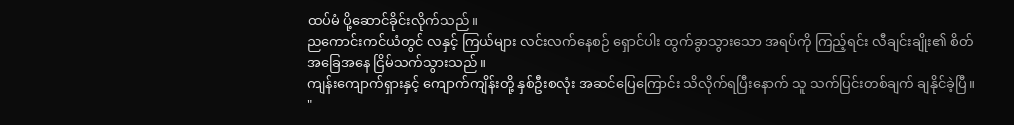ထပ်မံ ပို့ဆောင်ခိုင်းလိုက်သည်။
ညကောင်းကင်ယံတွင် လနှင့် ကြယ်များ လင်းလက်နေစဉ် ရှောင်ပါး ထွက်ခွာသွားသော အရပ်ကို ကြည့်ရင်း လီချင်းချိုး၏ စိတ်အခြေအနေ ငြိမ်သက်သွားသည်။
ကျန်းကျောက်ရှားနှင့် ကျောက်ကျိန်းတို့ နှစ်ဦးစလုံး အဆင်ပြေကြောင်း သိလိုက်ရပြီးနောက် သူ သက်ပြင်းတစ်ချက် ချနိုင်ခဲ့ပြီ။
"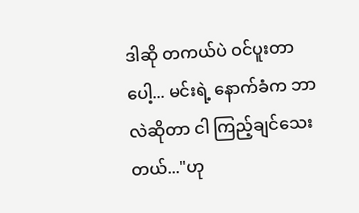ဒါဆို တကယ်ပဲ ဝင်ပူးတာပေါ့... မင်းရဲ့ နောက်ခံက ဘာလဲဆိုတာ ငါ ကြည့်ချင်သေးတယ်..."ဟု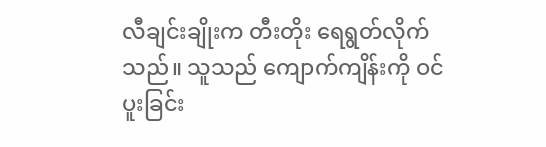လီချင်းချိုးက တီးတိုး ရေရွတ်လိုက်သည်။ သူသည် ကျောက်ကျိန်းကို ဝင်ပူးခြင်း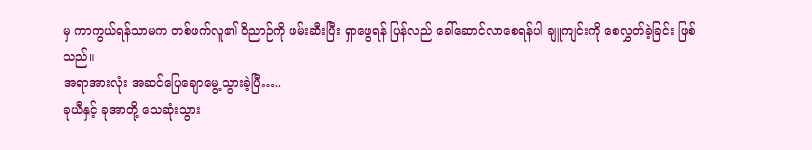မှ ကာကွယ်ရန်သာမက တစ်ဖက်လူ၏ ဝိညာဉ်ကို ဖမ်းဆီးပြီး ရှာဖွေရန် ပြန်လည် ခေါ်ဆောင်လာစေရန်ပါ ချူကျင်းကို စေလွှတ်ခဲ့ခြင်း ဖြစ်သည်။
အရာအားလုံး အဆင်ပြေချောမွေ့သွားခဲ့ပြီ…..
ခုယီနှင့် ခုအာတို့ သေဆုံးသွား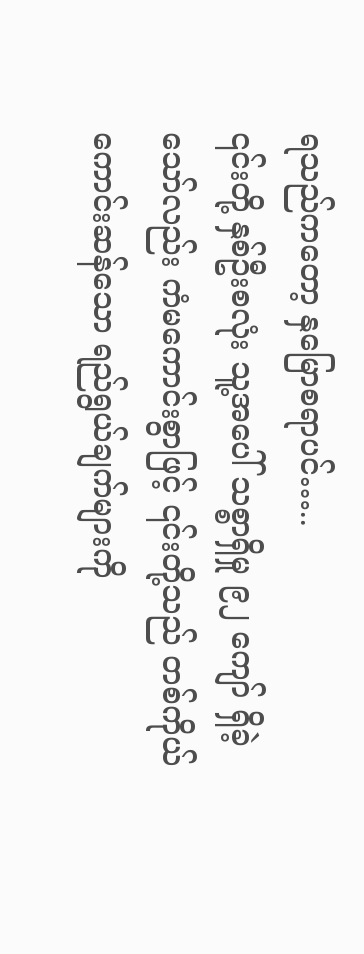ရသည်ကတော့ နှမြောစရာပင်…..
၎င်းတို့ နှစ်ဦးစလုံး သူ့အပေါ် သစ္စာရှိမှု ၉၂ ကျော် ရှိခဲ့သော်လည်း ကံမကောင်းစွာဖြင့် ၎င်းတို့သည် တစ်ကိုယ်ကောင်းဆန်သော ရည်ရွယ်ချက်များကို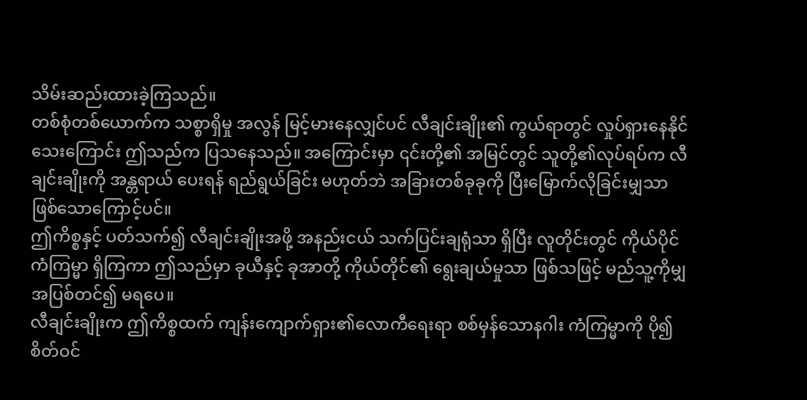သိမ်းဆည်းထားခဲ့ကြသည်။
တစ်စုံတစ်ယောက်က သစ္စာရှိမှု အလွန် မြင့်မားနေလျှင်ပင် လီချင်းချိုး၏ ကွယ်ရာတွင် လှုပ်ရှားနေနိုင်သေးကြောင်း ဤသည်က ပြသနေသည်။ အကြောင်းမှာ ၎င်းတို့၏ အမြင်တွင် သူတို့၏လုပ်ရပ်က လီချင်းချိုးကို အန္တရာယ် ပေးရန် ရည်ရွယ်ခြင်း မဟုတ်ဘဲ အခြားတစ်ခုခုကို ပြီးမြောက်လိုခြင်းမျှသာ ဖြစ်သောကြောင့်ပင်။
ဤကိစ္စနှင့် ပတ်သက်၍ လီချင်းချိုးအဖို့ အနည်းငယ် သက်ပြင်းချရုံသာ ရှိပြီး လူတိုင်းတွင် ကိုယ်ပိုင် ကံကြမ္မာ ရှိကြကာ ဤသည်မှာ ခုယီနှင့် ခုအာတို့ ကိုယ်တိုင်၏ ရွေးချယ်မှုသာ ဖြစ်သဖြင့် မည်သူ့ကိုမျှ အပြစ်တင်၍ မရပေ။
လီချင်းချိုးက ဤကိစ္စထက် ကျန်းကျောက်ရှား၏လောကီရေးရာ စစ်မှန်သောနဂါး ကံကြမ္မာကို ပို၍ စိတ်ဝင်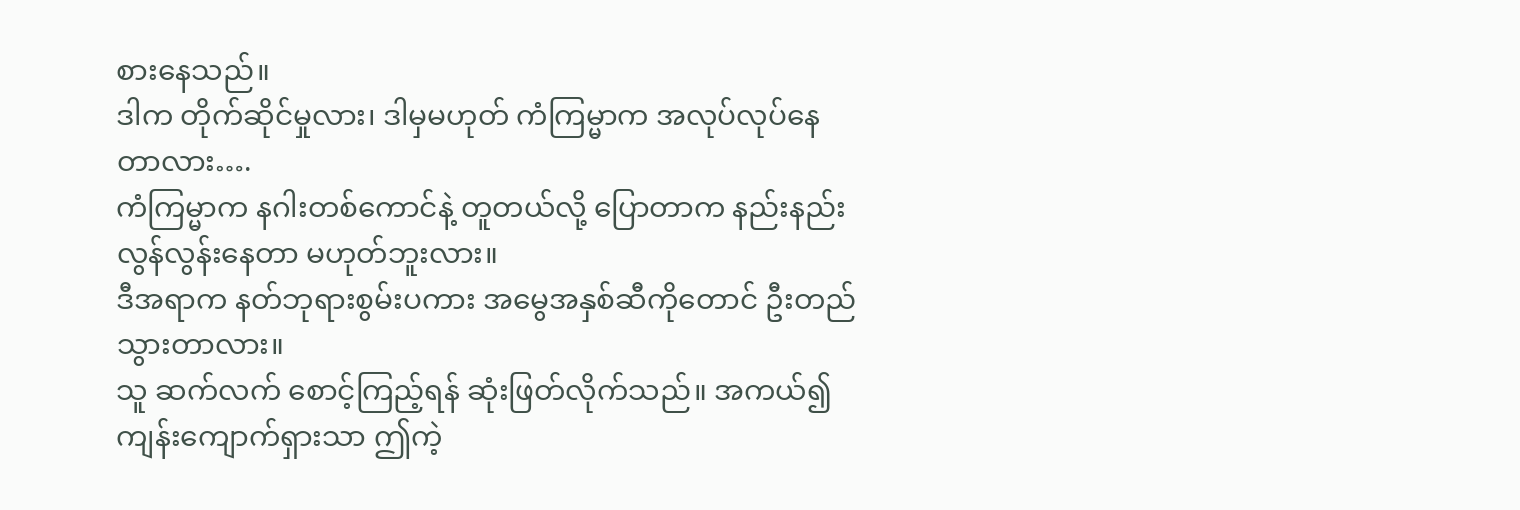စားနေသည်။
ဒါက တိုက်ဆိုင်မှုလား၊ ဒါမှမဟုတ် ကံကြမ္မာက အလုပ်လုပ်နေတာလား….
ကံကြမ္မာက နဂါးတစ်ကောင်နဲ့ တူတယ်လို့ ပြောတာက နည်းနည်း လွန်လွန်းနေတာ မဟုတ်ဘူးလား။
ဒီအရာက နတ်ဘုရားစွမ်းပကား အမွေအနှစ်ဆီကိုတောင် ဦးတည်သွားတာလား။
သူ ဆက်လက် စောင့်ကြည့်ရန် ဆုံးဖြတ်လိုက်သည်။ အကယ်၍ ကျန်းကျောက်ရှားသာ ဤကဲ့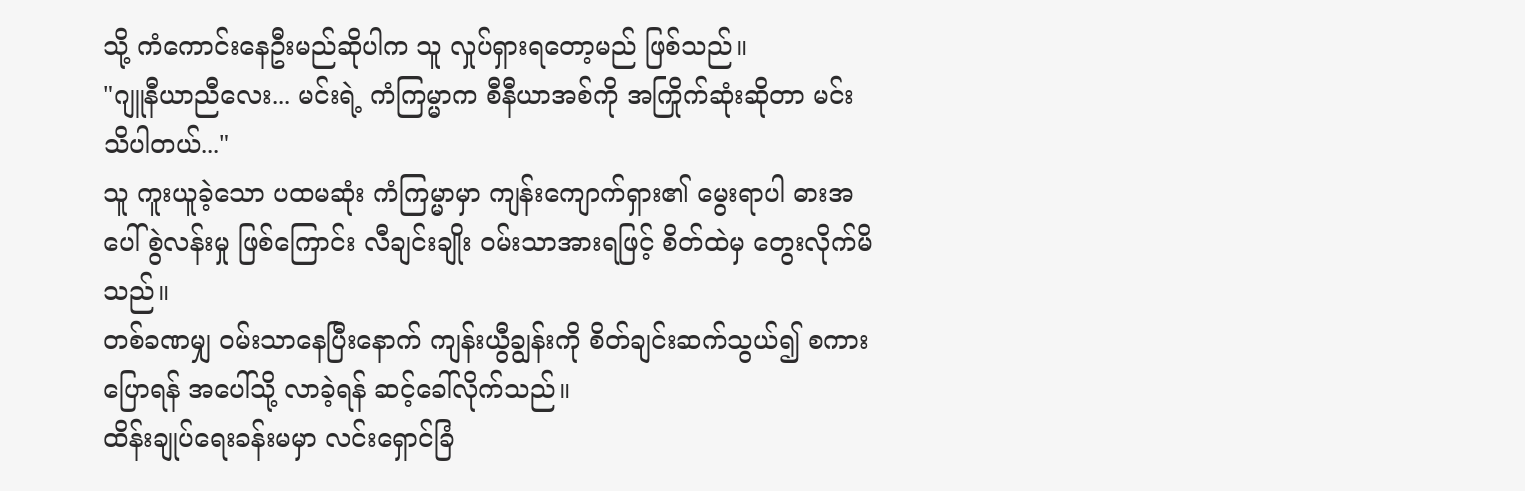သို့ ကံကောင်းနေဦးမည်ဆိုပါက သူ လှုပ်ရှားရတော့မည် ဖြစ်သည်။
"ဂျူနီယာညီလေး... မင်းရဲ့ ကံကြမ္မာက စီနီယာအစ်ကို အကြိုက်ဆုံးဆိုတာ မင်း သိပါတယ်..."
သူ ကူးယူခဲ့သော ပထမဆုံး ကံကြမ္မာမှာ ကျန်းကျောက်ရှား၏ မွေးရာပါ ဓားအပေါ် စွဲလန်းမှု ဖြစ်ကြောင်း လီချင်းချိုး ဝမ်းသာအားရဖြင့် စိတ်ထဲမှ တွေးလိုက်မိသည်။
တစ်ခဏမျှ ဝမ်းသာနေပြီးနောက် ကျန်းယွီချွန်းကို စိတ်ချင်းဆက်သွယ်၍ စကားပြောရန် အပေါ်သို့ လာခဲ့ရန် ဆင့်ခေါ်လိုက်သည်။
ထိန်းချုပ်ရေးခန်းမမှာ လင်းရှောင်ခြံ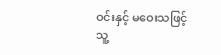ဝင်းနှင့် မဝေးသဖြင့် သူ့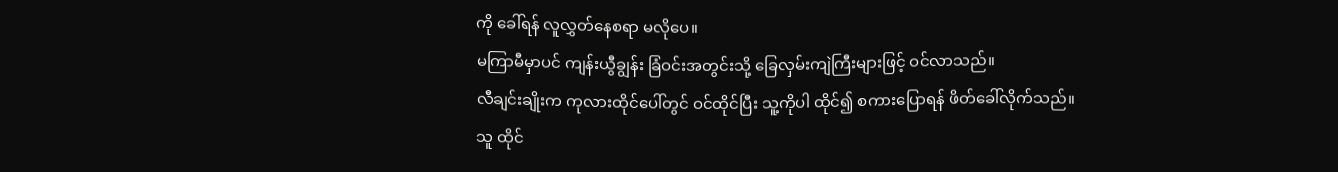ကို ခေါ်ရန် လူလွှတ်နေစရာ မလိုပေ။
မကြာမီမှာပင် ကျန်းယွီချွန်း ခြံဝင်းအတွင်းသို့ ခြေလှမ်းကျဲကြီးများဖြင့် ဝင်လာသည်။
လီချင်းချိုးက ကုလားထိုင်ပေါ်တွင် ဝင်ထိုင်ပြီး သူ့ကိုပါ ထိုင်၍ စကားပြောရန် ဖိတ်ခေါ်လိုက်သည်။
သူ ထိုင်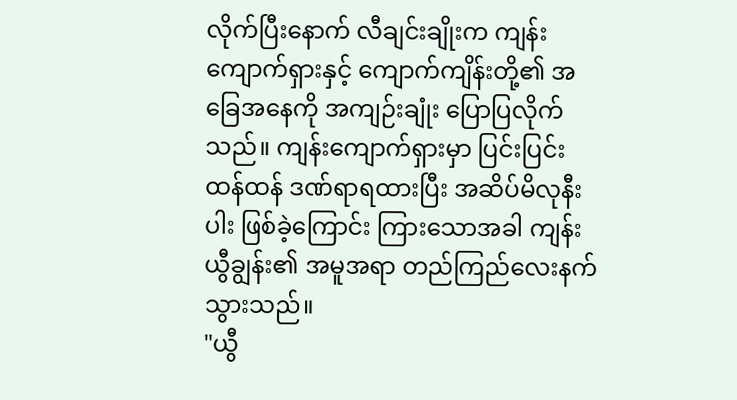လိုက်ပြီးနောက် လီချင်းချိုးက ကျန်းကျောက်ရှားနှင့် ကျောက်ကျိန်းတို့၏ အခြေအနေကို အကျဉ်းချုံး ပြောပြလိုက်သည်။ ကျန်းကျောက်ရှားမှာ ပြင်းပြင်းထန်ထန် ဒဏ်ရာရထားပြီး အဆိပ်မိလုနီးပါး ဖြစ်ခဲ့ကြောင်း ကြားသောအခါ ကျန်းယွီချွန်း၏ အမူအရာ တည်ကြည်လေးနက်သွားသည်။
"ယွီ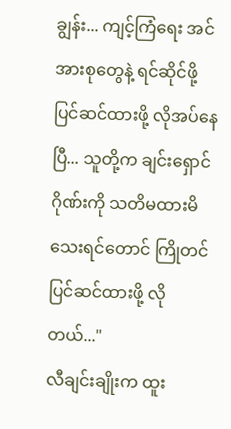ချွန်း... ကျင့်ကြံရေး အင်အားစုတွေနဲ့ ရင်ဆိုင်ဖို့ ပြင်ဆင်ထားဖို့ လိုအပ်နေပြီ... သူတို့က ချင်းရှောင်ဂိုဏ်းကို သတိမထားမိသေးရင်တောင် ကြိုတင် ပြင်ဆင်ထားဖို့ လိုတယ်..."
လီချင်းချိုးက ထူး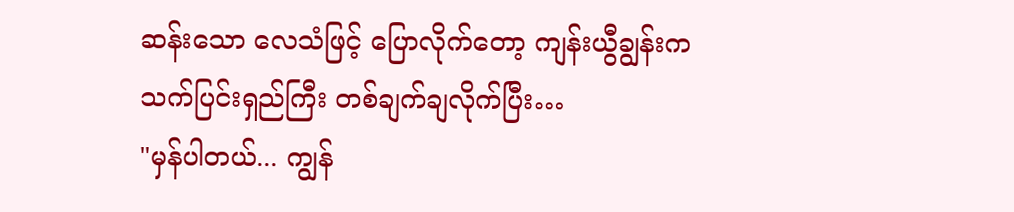ဆန်းသော လေသံဖြင့် ပြောလိုက်တော့ ကျန်းယွီချွန်းက သက်ပြင်းရှည်ကြီး တစ်ချက်ချလိုက်ပြီး…
"မှန်ပါတယ်... ကျွန်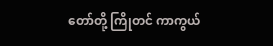တော်တို့ ကြိုတင် ကာကွယ်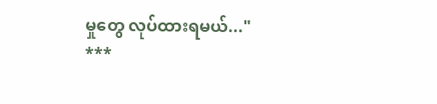မှုတွေ လုပ်ထားရမယ်..."
***